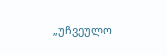„უჩვეულო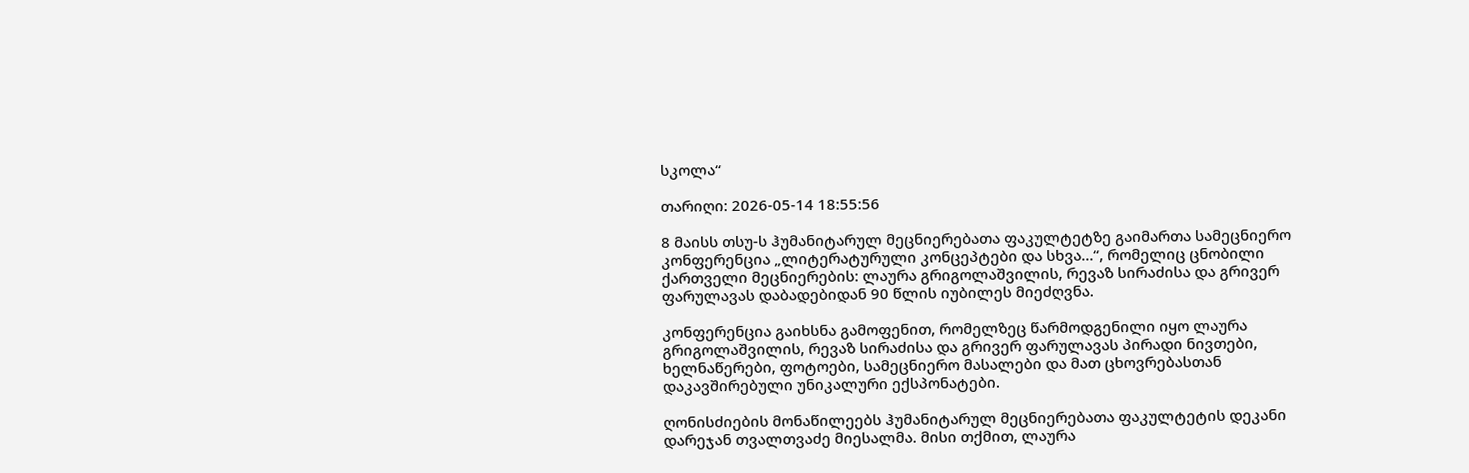სკოლა“

თარიღი: 2026-05-14 18:55:56

8 მაისს თსუ-ს ჰუმანიტარულ მეცნიერებათა ფაკულტეტზე გაიმართა სამეცნიერო კონფერენცია „ლიტერატურული კონცეპტები და სხვა…“, რომელიც ცნობილი ქართველი მეცნიერების: ლაურა გრიგოლაშვილის, რევაზ სირაძისა და გრივერ ფარულავას დაბადებიდან 90 წლის იუბილეს მიეძღვნა.

კონფერენცია გაიხსნა გამოფენით, რომელზეც წარმოდგენილი იყო ლაურა გრიგოლაშვილის, რევაზ სირაძისა და გრივერ ფარულავას პირადი ნივთები, ხელნაწერები, ფოტოები, სამეცნიერო მასალები და მათ ცხოვრებასთან დაკავშირებული უნიკალური ექსპონატები.

ღონისძიების მონაწილეებს ჰუმანიტარულ მეცნიერებათა ფაკულტეტის დეკანი დარეჯან თვალთვაძე მიესალმა. მისი თქმით, ლაურა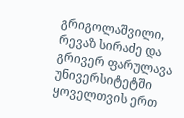გრიგოლაშვილი, რევაზ სირაძე და გრივერ ფარულავა უნივერსიტეტში ყოველთვის ერთ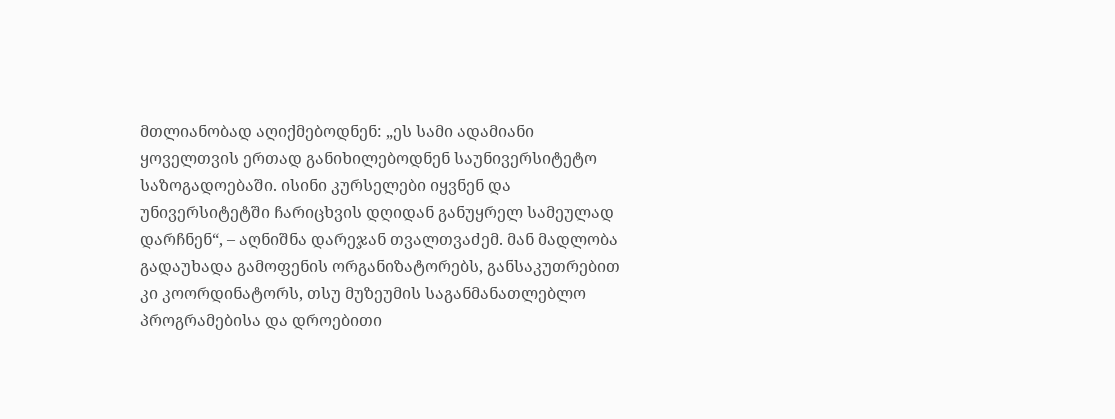მთლიანობად აღიქმებოდნენ: „ეს სამი ადამიანი ყოველთვის ერთად განიხილებოდნენ საუნივერსიტეტო საზოგადოებაში. ისინი კურსელები იყვნენ და უნივერსიტეტში ჩარიცხვის დღიდან განუყრელ სამეულად დარჩნენ“, – აღნიშნა დარეჯან თვალთვაძემ. მან მადლობა გადაუხადა გამოფენის ორგანიზატორებს, განსაკუთრებით კი კოორდინატორს, თსუ მუზეუმის საგანმანათლებლო პროგრამებისა და დროებითი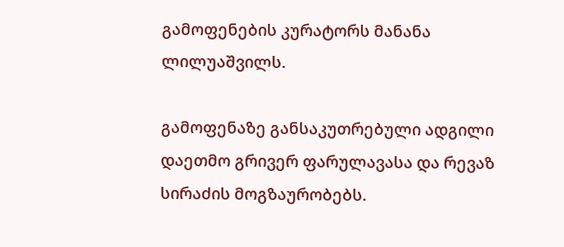გამოფენების კურატორს მანანა ლილუაშვილს.

გამოფენაზე განსაკუთრებული ადგილი დაეთმო გრივერ ფარულავასა და რევაზ სირაძის მოგზაურობებს.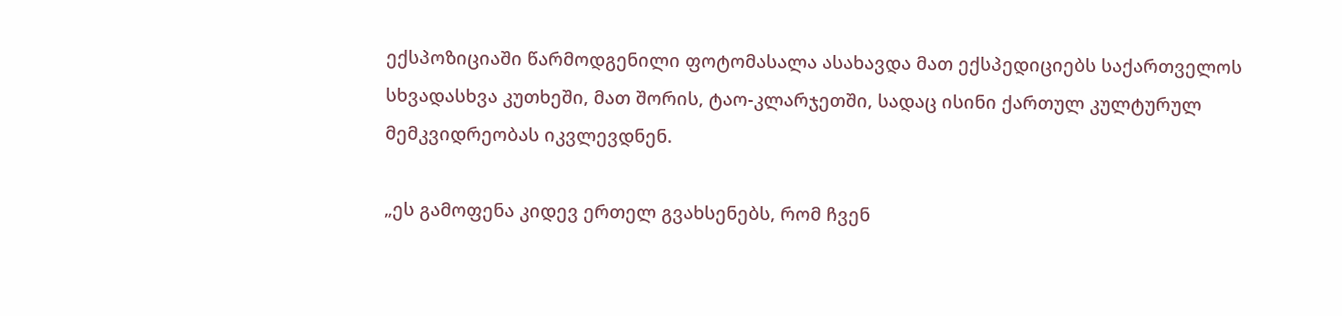ექსპოზიციაში წარმოდგენილი ფოტომასალა ასახავდა მათ ექსპედიციებს საქართველოს სხვადასხვა კუთხეში, მათ შორის, ტაო-კლარჯეთში, სადაც ისინი ქართულ კულტურულ მემკვიდრეობას იკვლევდნენ.

„ეს გამოფენა კიდევ ერთელ გვახსენებს, რომ ჩვენ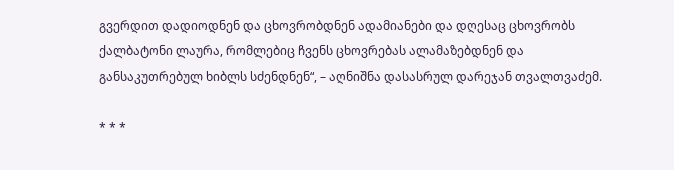გვერდით დადიოდნენ და ცხოვრობდნენ ადამიანები და დღესაც ცხოვრობს ქალბატონი ლაურა, რომლებიც ჩვენს ცხოვრებას ალამაზებდნენ და განსაკუთრებულ ხიბლს სძენდნენ“, – აღნიშნა დასასრულ დარეჯან თვალთვაძემ.

* * *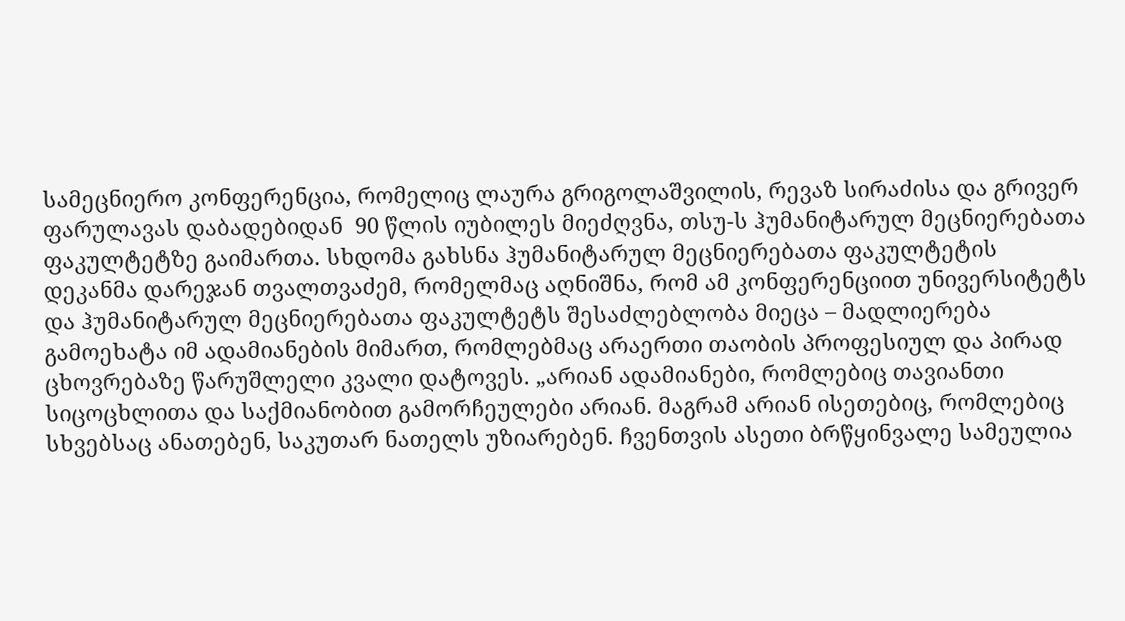სამეცნიერო კონფერენცია, რომელიც ლაურა გრიგოლაშვილის, რევაზ სირაძისა და გრივერ ფარულავას დაბადებიდან  90 წლის იუბილეს მიეძღვნა, თსუ-ს ჰუმანიტარულ მეცნიერებათა ფაკულტეტზე გაიმართა. სხდომა გახსნა ჰუმანიტარულ მეცნიერებათა ფაკულტეტის დეკანმა დარეჯან თვალთვაძემ, რომელმაც აღნიშნა, რომ ამ კონფერენციით უნივერსიტეტს და ჰუმანიტარულ მეცნიერებათა ფაკულტეტს შესაძლებლობა მიეცა – მადლიერება გამოეხატა იმ ადამიანების მიმართ, რომლებმაც არაერთი თაობის პროფესიულ და პირად ცხოვრებაზე წარუშლელი კვალი დატოვეს. „არიან ადამიანები, რომლებიც თავიანთი სიცოცხლითა და საქმიანობით გამორჩეულები არიან. მაგრამ არიან ისეთებიც, რომლებიც სხვებსაც ანათებენ, საკუთარ ნათელს უზიარებენ. ჩვენთვის ასეთი ბრწყინვალე სამეულია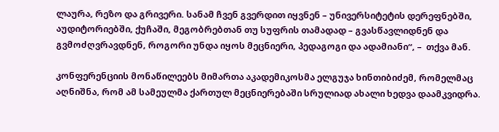ლაურა, რეზო და გრივერი. სანამ ჩვენ გვერდით იყვნენ – უნივერსიტეტის დერეფნებში, აუდიტორიებში, ქუჩაში, მეგობრებთან თუ სუფრის თამადად – გვასწავლიდნენ და გვმოძღვრავდნენ, როგორი უნდა იყოს მეცნიერი, პედაგოგი და ადამიანი“, –  თქვა მან.

კონფერენციის მონაწილეებს მიმართა აკადემიკოსმა ელგუჯა ხინთიბიძემ, რომელმაც აღნიშნა, რომ ამ სამეულმა ქართულ მეცნიერებაში სრულიად ახალი ხედვა დაამკვიდრა.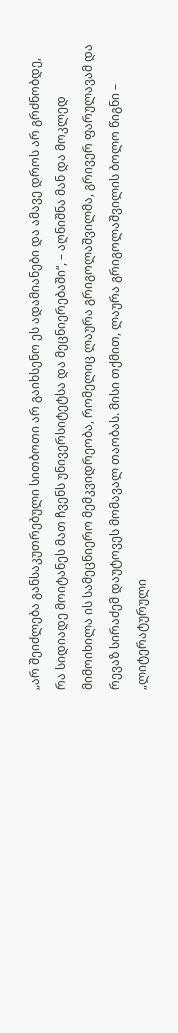„არ შეიძლება განსაკუთრებული სითბოთი არ გაიხსენო ეს ადამიანები და ამავე დროს არ გრძნობდე, რა სიდიადე მოიტანეს მათ ჩვენს უნივერსიტეტსა და მეცნიერებაში“, – აღნიშნა მან და მოკლედ მიმოიხილა ის სამეცნიერო მემკვიდრეობა, რომელიც ლაურა გრიგოლაშვილმა, გრივერ ფარულავამ და რევაზ სირაძემ დაუტოვეს მომავალ თაობას. მისი თქმით, ლაურა გრიგოლაშვილის ბოლო წიგნი – „ლიტერატურული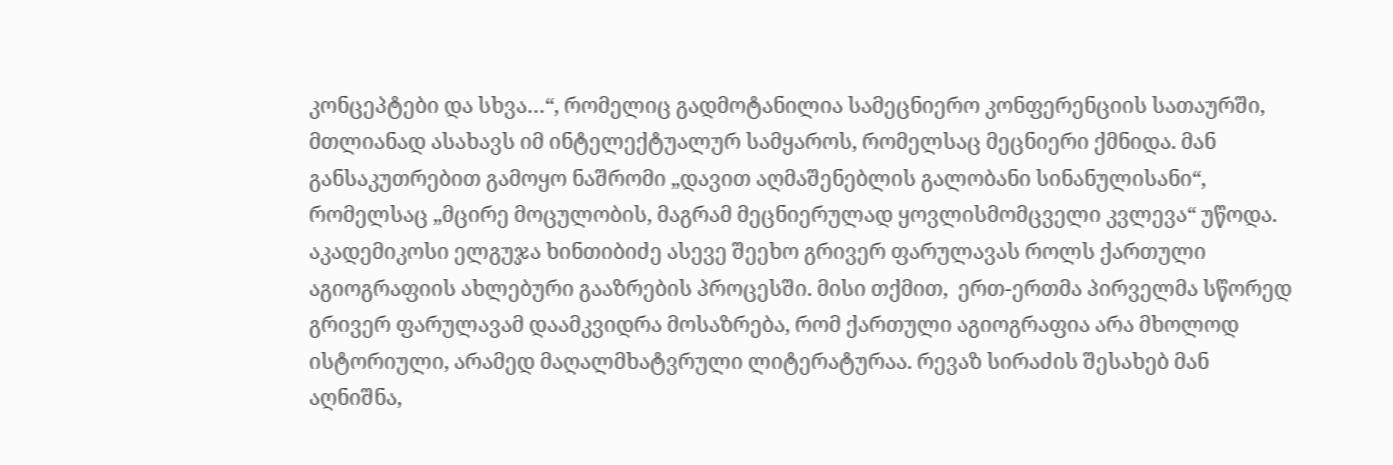კონცეპტები და სხვა…“, რომელიც გადმოტანილია სამეცნიერო კონფერენციის სათაურში, მთლიანად ასახავს იმ ინტელექტუალურ სამყაროს, რომელსაც მეცნიერი ქმნიდა. მან განსაკუთრებით გამოყო ნაშრომი „დავით აღმაშენებლის გალობანი სინანულისანი“, რომელსაც „მცირე მოცულობის, მაგრამ მეცნიერულად ყოვლისმომცველი კვლევა“ უწოდა. აკადემიკოსი ელგუჯა ხინთიბიძე ასევე შეეხო გრივერ ფარულავას როლს ქართული აგიოგრაფიის ახლებური გააზრების პროცესში. მისი თქმით,  ერთ-ერთმა პირველმა სწორედ გრივერ ფარულავამ დაამკვიდრა მოსაზრება, რომ ქართული აგიოგრაფია არა მხოლოდ ისტორიული, არამედ მაღალმხატვრული ლიტერატურაა. რევაზ სირაძის შესახებ მან აღნიშნა,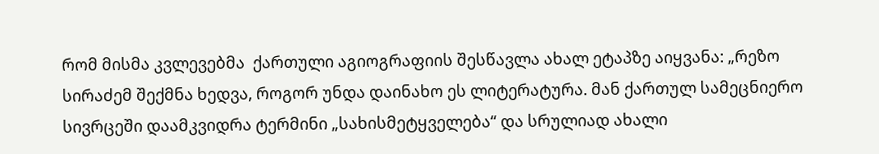რომ მისმა კვლევებმა  ქართული აგიოგრაფიის შესწავლა ახალ ეტაპზე აიყვანა: „რეზო სირაძემ შექმნა ხედვა, როგორ უნდა დაინახო ეს ლიტერატურა. მან ქართულ სამეცნიერო სივრცეში დაამკვიდრა ტერმინი „სახისმეტყველება“ და სრულიად ახალი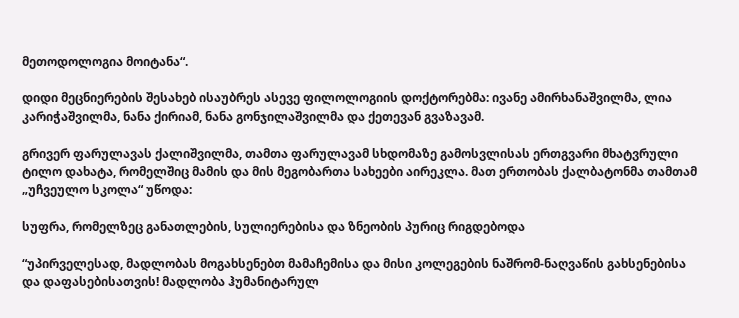მეთოდოლოგია მოიტანა“.

დიდი მეცნიერების შესახებ ისაუბრეს ასევე ფილოლოგიის დოქტორებმა: ივანე ამირხანაშვილმა, ლია კარიჭაშვილმა, ნანა ქირიამ, ნანა გონჯილაშვილმა და ქეთევან გვაზავამ.

გრივერ ფარულავას ქალიშვილმა, თამთა ფარულავამ სხდომაზე გამოსვლისას ერთგვარი მხატვრული ტილო დახატა, რომელშიც მამის და მის მეგობართა სახეები აირეკლა. მათ ერთობას ქალბატონმა თამთამ „უჩვეულო სკოლა“ უწოდა:

სუფრა, რომელზეც განათლების, სულიერებისა და ზნეობის პურიც რიგდებოდა

“უპირველესად, მადლობას მოგახსენებთ მამაჩემისა და მისი კოლეგების ნაშრომ-ნაღვაწის გახსენებისა და დაფასებისათვის! მადლობა ჰუმანიტარულ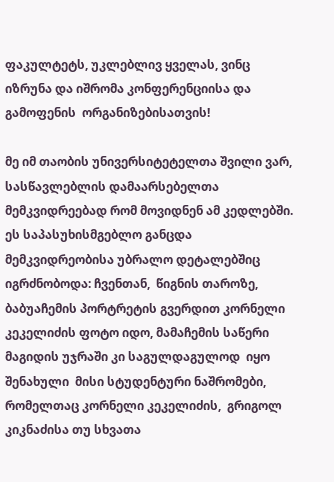ფაკულტეტს, უკლებლივ ყველას, ვინც იზრუნა და იშრომა კონფერენციისა და გამოფენის  ორგანიზებისათვის!

მე იმ თაობის უნივერსიტეტელთა შვილი ვარ,  სასწავლებლის დამაარსებელთა მემკვიდრეებად რომ მოვიდნენ ამ კედლებში. ეს საპასუხისმგებლო განცდა მემკვიდრეობისა უბრალო დეტალებშიც იგრძნობოდა: ჩვენთან,  წიგნის თაროზე, ბაბუაჩემის პორტრეტის გვერდით კორნელი კეკელიძის ფოტო იდო, მამაჩემის საწერი მაგიდის უჯრაში კი საგულდაგულოდ  იყო შენახული  მისი სტუდენტური ნაშრომები, რომელთაც კორნელი კეკელიძის,  გრიგოლ კიკნაძისა თუ სხვათა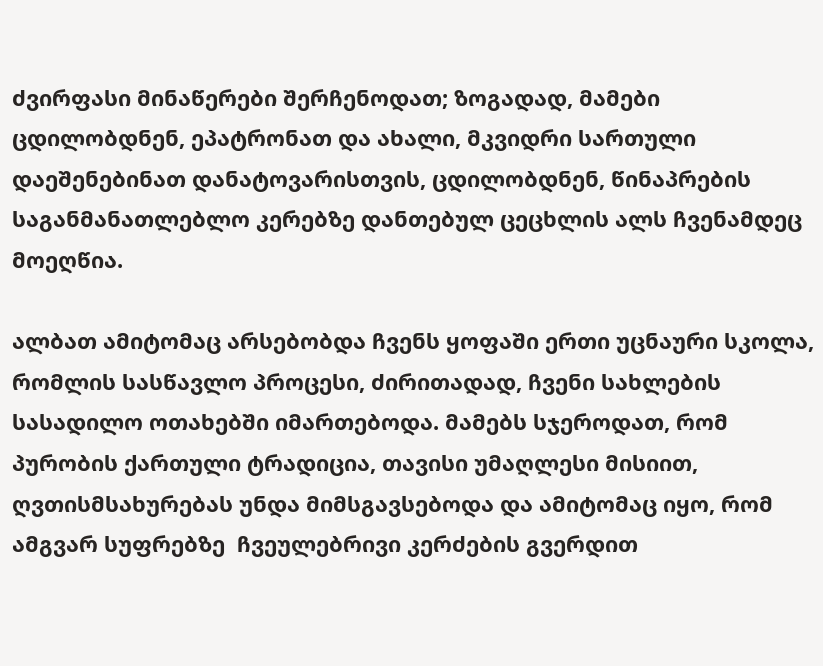ძვირფასი მინაწერები შერჩენოდათ; ზოგადად, მამები ცდილობდნენ, ეპატრონათ და ახალი, მკვიდრი სართული დაეშენებინათ დანატოვარისთვის, ცდილობდნენ, წინაპრების საგანმანათლებლო კერებზე დანთებულ ცეცხლის ალს ჩვენამდეც მოეღწია.

ალბათ ამიტომაც არსებობდა ჩვენს ყოფაში ერთი უცნაური სკოლა, რომლის სასწავლო პროცესი, ძირითადად, ჩვენი სახლების სასადილო ოთახებში იმართებოდა. მამებს სჯეროდათ, რომ პურობის ქართული ტრადიცია, თავისი უმაღლესი მისიით, ღვთისმსახურებას უნდა მიმსგავსებოდა და ამიტომაც იყო, რომ ამგვარ სუფრებზე  ჩვეულებრივი კერძების გვერდით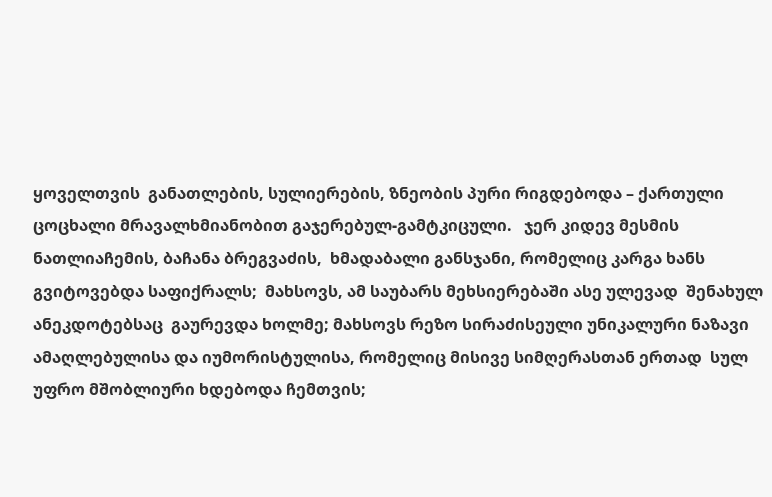ყოველთვის  განათლების, სულიერების, ზნეობის პური რიგდებოდა – ქართული ცოცხალი მრავალხმიანობით გაჯერებულ-გამტკიცული.   ჯერ კიდევ მესმის  ნათლიაჩემის, ბაჩანა ბრეგვაძის,  ხმადაბალი განსჯანი, რომელიც კარგა ხანს გვიტოვებდა საფიქრალს;  მახსოვს, ამ საუბარს მეხსიერებაში ასე ულევად  შენახულ  ანეკდოტებსაც  გაურევდა ხოლმე; მახსოვს რეზო სირაძისეული უნიკალური ნაზავი ამაღლებულისა და იუმორისტულისა, რომელიც მისივე სიმღერასთან ერთად  სულ უფრო მშობლიური ხდებოდა ჩემთვის;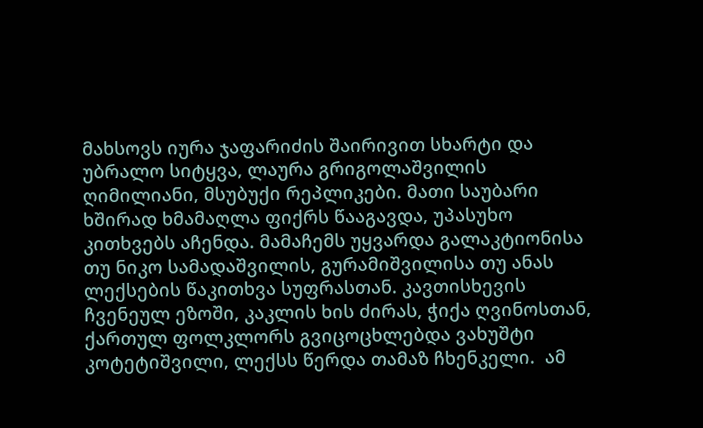მახსოვს იურა ჯაფარიძის შაირივით სხარტი და უბრალო სიტყვა, ლაურა გრიგოლაშვილის ღიმილიანი, მსუბუქი რეპლიკები. მათი საუბარი ხშირად ხმამაღლა ფიქრს წააგავდა, უპასუხო კითხვებს აჩენდა. მამაჩემს უყვარდა გალაკტიონისა თუ ნიკო სამადაშვილის, გურამიშვილისა თუ ანას ლექსების წაკითხვა სუფრასთან. კავთისხევის ჩვენეულ ეზოში, კაკლის ხის ძირას, ჭიქა ღვინოსთან, ქართულ ფოლკლორს გვიცოცხლებდა ვახუშტი კოტეტიშვილი, ლექსს წერდა თამაზ ჩხენკელი.  ამ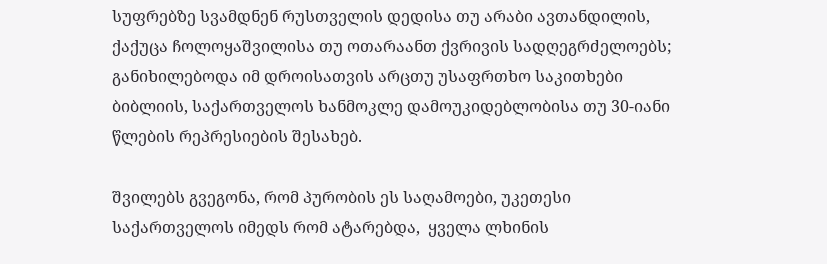სუფრებზე სვამდნენ რუსთველის დედისა თუ არაბი ავთანდილის, ქაქუცა ჩოლოყაშვილისა თუ ოთარაანთ ქვრივის სადღეგრძელოებს; განიხილებოდა იმ დროისათვის არცთუ უსაფრთხო საკითხები ბიბლიის, საქართველოს ხანმოკლე დამოუკიდებლობისა თუ 30-იანი წლების რეპრესიების შესახებ.

შვილებს გვეგონა, რომ პურობის ეს საღამოები, უკეთესი საქართველოს იმედს რომ ატარებდა,  ყველა ლხინის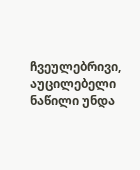ჩვეულებრივი, აუცილებელი ნაწილი უნდა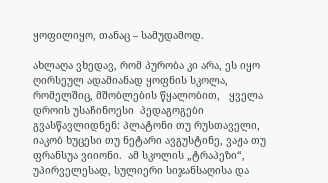ყოფილიყო, თანაც – სამუდამოდ.

ახლაღა ვხედავ, რომ პურობა კი არა, ეს იყო ღირსეულ ადამიანად ყოფნის სკოლა, რომელშიც, მშობლების წყალობით,   ყველა დროის უსაჩინოესი  პედაგოგები გვასწავლიდნენ: პლატონი თუ რუსთაველი, იაკობ ხუცესი თუ ნეტარი ავგუსტინე, ვაჟა თუ ფრანსუა ვიიონი.  ამ სკოლის „ტრაპეზი“, უპირველესად, სულიერი სიჯანსაღისა და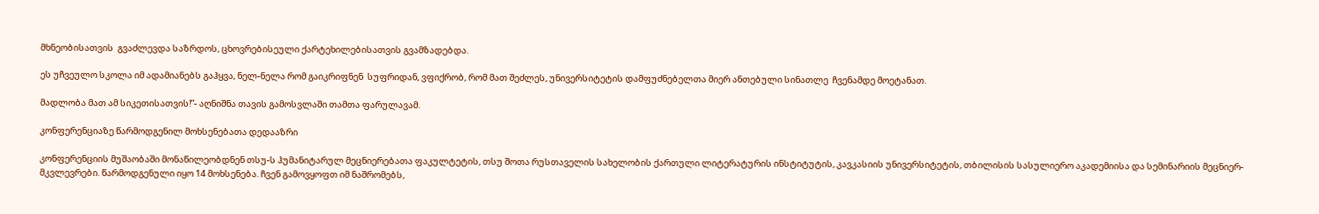მხნეობისათვის  გვაძლევდა საზრდოს, ცხოვრებისეული ქარტეხილებისათვის გვამზადებდა.

ეს უჩვეულო სკოლა იმ ადამიანებს გაჰყვა, ნელ-ნელა რომ გაიკრიფნენ  სუფრიდან, ვფიქრობ, რომ მათ შეძლეს, უნივერსიტეტის დამფუძნებელთა მიერ ანთებული სინათლე  ჩვენამდე მოეტანათ.

მადლობა მათ ამ სიკეთისათვის!”- აღნიშნა თავის გამოსვლაში თამთა ფარულავამ.

კონფერენციაზე წარმოდგენილ მოხსენებათა დედააზრი

კონფერენციის მუშაობაში მონაწილეობდნენ თსუ-ს ჰუმანიტარულ მეცნიერებათა ფაკულტეტის, თსუ შოთა რუსთაველის სახელობის ქართული ლიტერატურის ინსტიტუტის, კავკასიის უნივერსიტეტის, თბილისის სასულიერო აკადემიისა და სემინარიის მეცნიერ-მკვლევრები. წარმოდგენული იყო 14 მოხსენება. ჩვენ გამოვყოფთ იმ ნაშრომებს,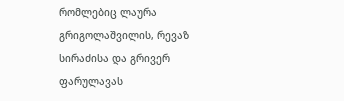რომლებიც ლაურა გრიგოლაშვილის, რევაზ სირაძისა და გრივერ ფარულავას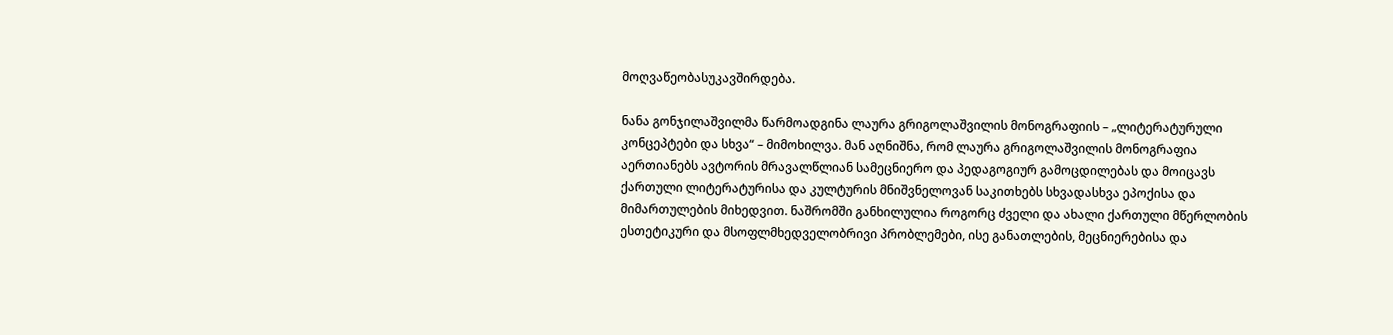მოღვაწეობასუკავშირდება.

ნანა გონჯილაშვილმა წარმოადგინა ლაურა გრიგოლაშვილის მონოგრაფიის – „ლიტერატურული კონცეპტები და სხვა“ – მიმოხილვა. მან აღნიშნა, რომ ლაურა გრიგოლაშვილის მონოგრაფია აერთიანებს ავტორის მრავალწლიან სამეცნიერო და პედაგოგიურ გამოცდილებას და მოიცავს ქართული ლიტერატურისა და კულტურის მნიშვნელოვან საკითხებს სხვადასხვა ეპოქისა და მიმართულების მიხედვით. ნაშრომში განხილულია როგორც ძველი და ახალი ქართული მწერლობის ესთეტიკური და მსოფლმხედველობრივი პრობლემები, ისე განათლების, მეცნიერებისა და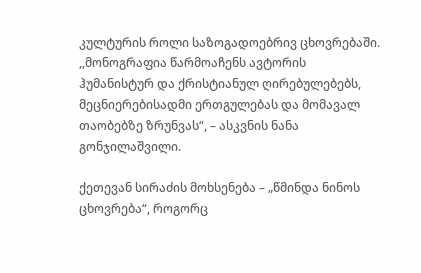კულტურის როლი საზოგადოებრივ ცხოვრებაში. ,,მონოგრაფია წარმოაჩენს ავტორის ჰუმანისტურ და ქრისტიანულ ღირებულებებს, მეცნიერებისადმი ერთგულებას და მომავალ თაობებზე ზრუნვას“, – ასკვნის ნანა გონჯილაშვილი.

ქეთევან სირაძის მოხსენება – „წმინდა ნინოს ცხოვრება“, როგორც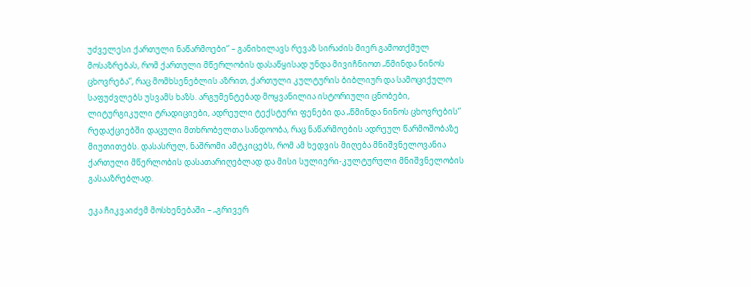უძველესი ქართული ნაწარმოები“ – განიხილავს რევაზ სირაძის მიერ გამოთქმულ მოსაზრებას, რომ ქართული მწერლობის დასაწყისად უნდა მივიჩნიოთ „წმინდა ნინოს ცხოვრება“, რაც მომხსენებლის აზრით, ქართული კულტურის ბიბლიურ და სამოციქულო საფუძვლებს უსვამს ხაზს. არგუმენტებად მოყვანილია ისტორიული ცნობები, ლიტურგიკული ტრადიციები, ადრეული ტექსტური ფენები და „წმინდა ნინოს ცხოვრების“ რედაქციებში დაცული მთხრობელთა სანდოობა, რაც ნაწარმოების ადრეულ წარმოშობაზე მიუთითებს. დასასრულ, ნაშრომი ამტკიცებს, რომ ამ ხედვის მიღება მნიშვნელოვანია ქართული მწერლობის დასათარიღებლად და მისი სულიერი-კულტურული მნიშვნელობის გასააზრებლად.

ეკა ჩიკვაიძემ მოსხენებაში – „გრივერ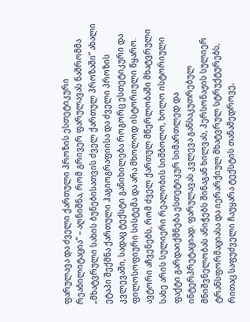ფარულავა და ძველი ქართული პროზის ესთეტიკური რეაბილიტაცია“ – აღნიშნა, რომ გრივერ ფარულავას ნაშრომმა „მხატვრული სახის ბუნებისათვის ძველ ქართულ პროზაში“ ახალი ეტაპი შექმნა ქართული ჰაგიოგრაფიისა და ძველი პროზის კვლევაში, სადაც ტექსტი განიხილება როგორც ესთეტიკური და ფილოსოფიური სისტემა და არა მხოლოდ ისტორიული წყარო. ავტორი აჩვენებს, რომ ძველ ქართულ მწერლობაში მხატვრული სახე არის სულიერი რეალობის სიმბოლო, ხოლო ისტორიული ფაქტი გარდაიქმნება ესთეტიკურ სიმართლედ და ინტერპრეტაციად. ფარულავას კვლევა განსაკუთრებულ მნიშვნელობას ანიჭებს შინაგან ხილვას, პერსონაჟის სულიერ ტრანსფორმაციასა და იერარქიულ მხატვრულ სტრუქტურებს, რითაც საფუძველი ჩაუყარა ტექსტის თანამედროვე,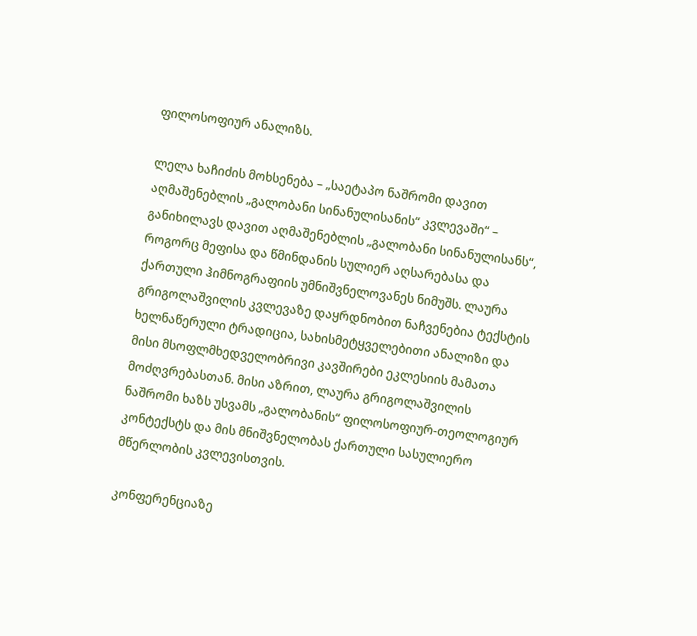ფილოსოფიურ ანალიზს.

ლელა ხაჩიძის მოხსენება – „საეტაპო ნაშრომი დავით აღმაშენებლის „გალობანი სინანულისანის“ კვლევაში“ – განიხილავს დავით აღმაშენებლის „გალობანი სინანულისანს“, როგორც მეფისა და წმინდანის სულიერ აღსარებასა და ქართული ჰიმნოგრაფიის უმნიშვნელოვანეს ნიმუშს. ლაურა გრიგოლაშვილის კვლევაზე დაყრდნობით ნაჩვენებია ტექსტის ხელნაწერული ტრადიცია, სახისმეტყველებითი ანალიზი და მისი მსოფლმხედველობრივი კავშირები ეკლესიის მამათა მოძღვრებასთან. მისი აზრით, ლაურა გრიგოლაშვილის ნაშრომი ხაზს უსვამს „გალობანის“ ფილოსოფიურ-თეოლოგიურ კონტექსტს და მის მნიშვნელობას ქართული სასულიერო მწერლობის კვლევისთვის.

კონფერენციაზე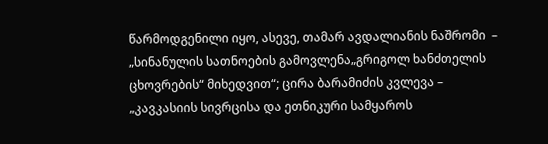წარმოდგენილი იყო, ასევე, თამარ ავდალიანის ნაშრომი  – „სინანულის სათნოების გამოვლენა„გრიგოლ ხანძთელის ცხოვრების“ მიხედვით“; ცირა ბარამიძის კვლევა – „კავკასიის სივრცისა და ეთნიკური სამყაროს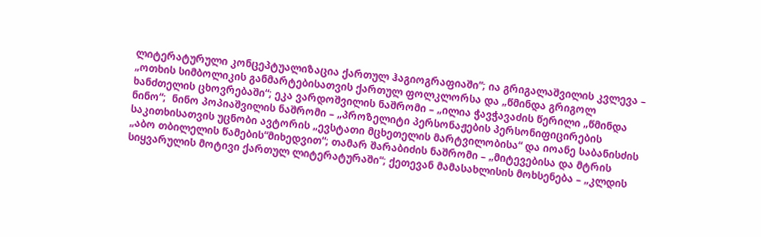ლიტერატურული კონცეპტუალიზაცია ქართულ ჰაგიოგრაფიაში“; ია გრიგალაშვილის კვლევა – „ოთხის სიმბოლიკის განმარტებისათვის ქართულ ფოლკლორსა და „წმინდა გრიგოლ ხანძთელის ცხოვრებაში“; ეკა ვარდოშვილის ნაშრომი – „ილია ჭავჭავაძის წერილი „წმინდა ნინო“;  ნინო პოპიაშვილის ნაშრომი – „პროზელიტი პერსონაჟების პერსონიფიცირების საკითხისათვის უცნობი ავტორის „ევსტათი მცხეთელის მარტვილობისა“ და იოანე საბანისძის „აბო თბილელის წამების“მიხედვით“; თამარ შარაბიძის ნაშრომი – „მიტევებისა და მტრის სიყვარულის მოტივი ქართულ ლიტერატურაში“; ქეთევან მამასახლისის მოხსენება – „კლდის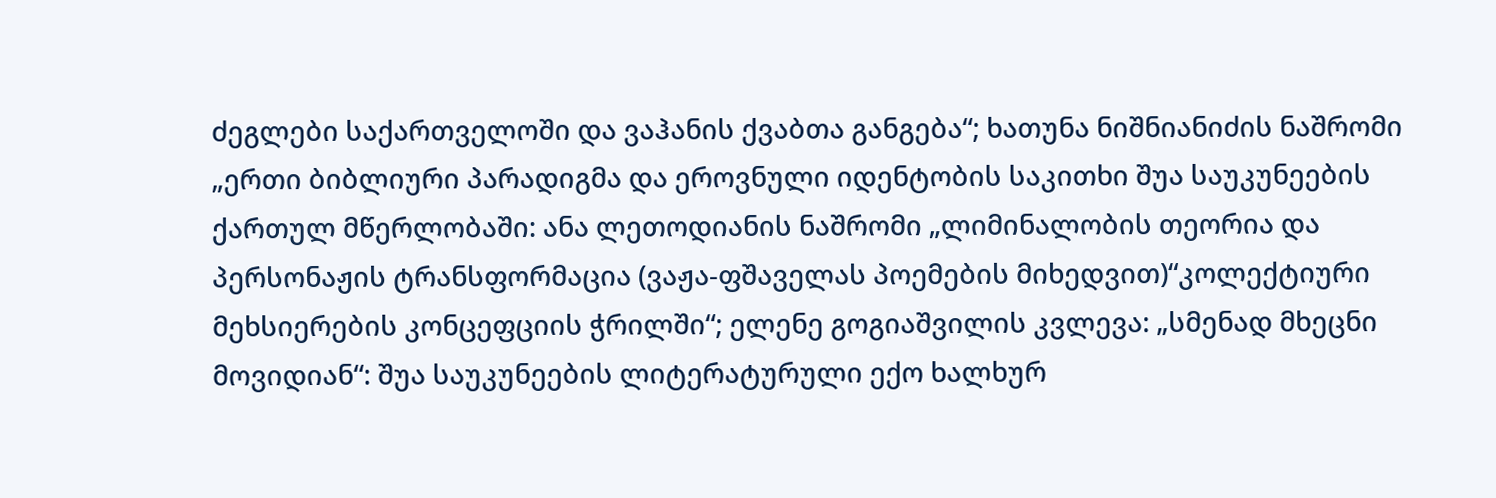ძეგლები საქართველოში და ვაჰანის ქვაბთა განგება“; ხათუნა ნიშნიანიძის ნაშრომი „ერთი ბიბლიური პარადიგმა და ეროვნული იდენტობის საკითხი შუა საუკუნეების ქართულ მწერლობაში: ანა ლეთოდიანის ნაშრომი „ლიმინალობის თეორია და პერსონაჟის ტრანსფორმაცია (ვაჟა-ფშაველას პოემების მიხედვით)“კოლექტიური მეხსიერების კონცეფციის ჭრილში“; ელენე გოგიაშვილის კვლევა: „სმენად მხეცნი მოვიდიან“: შუა საუკუნეების ლიტერატურული ექო ხალხურ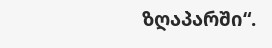ზღაპარში“.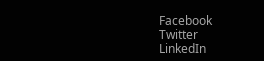Facebook
Twitter
LinkedIn